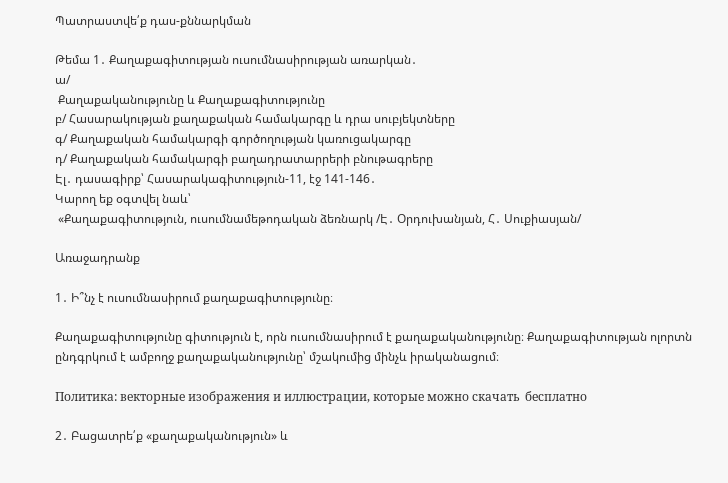Պատրաստվե՛ք դաս-քննարկման

Թեմա 1․ Քաղաքագիտության ուսումնասիրության առարկան․
ա/
 Քաղաքականությունը և Քաղաքագիտությունը
բ/ Հասարակության քաղաքական համակարգը և դրա սուբյեկտները
գ/ Քաղաքական համակարգի գործողության կառուցակարգը
դ/ Քաղաքական համակարգի բաղադրատարրերի բնութագրերը
Էլ․ դասագիրք՝ Հասարակագիտություն-11, էջ 141-146․
Կարող եք օգտվել նաև՝
 «Քաղաքագիտություն, ուսումնամեթոդական ձեռնարկ /Է․ Օրդուխանյան, Հ․ Սուքիասյան/

Առաջադրանք

1․ Ի՞նչ է ուսումնասիրում քաղաքագիտությունը։

Քաղաքագիտությունը գիտություն է, որն ուսումնասիրում է քաղաքականությունը։ Քաղաքագիտության ոլորտն ընդգրկում է ամբողջ քաղաքականությունը՝ մշակումից մինչև իրականացում։

Политика: векторные изображения и иллюстрации, которые можно скачать  бесплатно

2․ Բացատրե՛ք «քաղաքականություն» և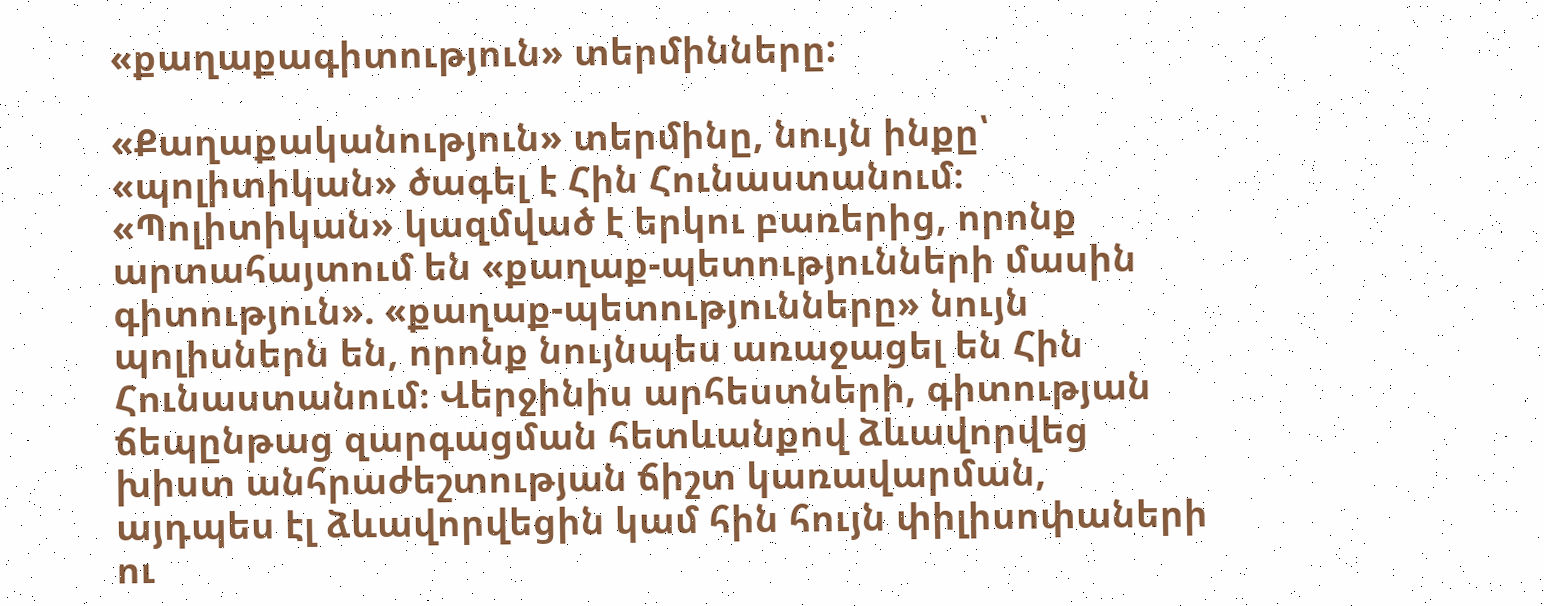«քաղաքագիտություն» տերմինները:

«Քաղաքականություն» տերմինը, նույն ինքը՝ «պոլիտիկան» ծագել է Հին Հունաստանում։ «Պոլիտիկան» կազմված է երկու բառերից, որոնք արտահայտում են «քաղաք-պետությունների մասին գիտություն». «քաղաք-պետությունները» նույն պոլիսներն են, որոնք նույնպես առաջացել են Հին Հունաստանում։ Վերջինիս արհեստների, գիտության ճեպընթաց զարգացման հետևանքով ձևավորվեց խիստ անհրաժեշտության ճիշտ կառավարման, այդպես էլ ձևավորվեցին կամ հին հույն փիլիսոփաների ու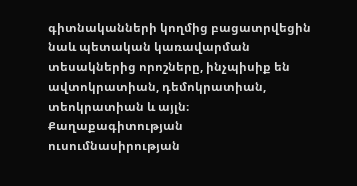գիտնականների կողմից բացատրվեցին նաև պետական կառավարման տեսակներից որոշները, ինչպիսիք են ավտոկրատիան, դեմոկրատիան, տեոկրատիան և այլն։ Քաղաքագիտության ուսումնասիրության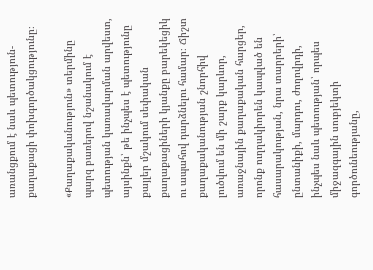առանցքում է նաև պետություն-քաղաքացի փոխգործակցությունը։

«Քաղաքականություն» տերմինը պարզ բառերով նշանակում է պետության կառավարման արվեստ, այսինքն՝ թե ինչպես է պետությունը քայլեր մշակում սեփական քաղաքացիների կյանքը բարեկեցիկ ու ապահով դարձնելու համար։ Ճիշտ քաղաքականության շնորհիվ լուծվում են մի շարք կարևոր, առաջնային քաղաքական հարցեր, որոնք ուղղակիորեն կապված են հասարակության, նրա տարրերի՝ ընտանիքի, մարդու, ժողովրդի, ինչպես նաև պետության՝ որպես միջազգային սուբյեկտի գործունեությանը,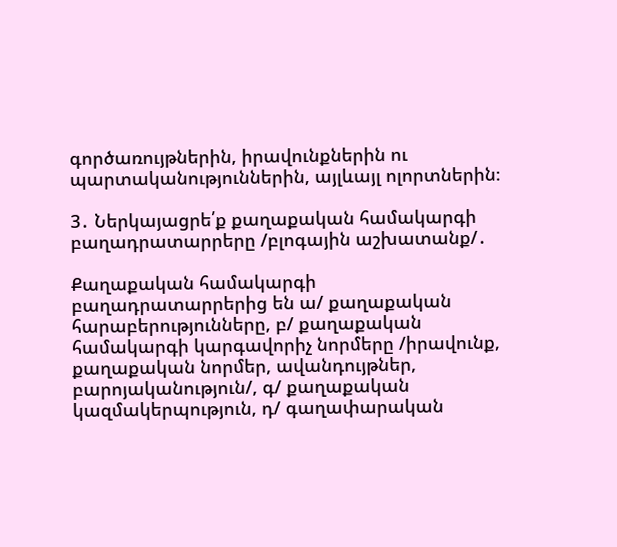գործառույթներին, իրավունքներին ու պարտականություններին, այլևայլ ոլորտներին։

3․ Ներկայացրե՛ք քաղաքական համակարգի բաղադրատարրերը /բլոգային աշխատանք/․

Քաղաքական համակարգի բաղադրատարրերից են ա/ քաղաքական հարաբերությունները, բ/ քաղաքական համակարգի կարգավորիչ նորմերը /իրավունք, քաղաքական նորմեր, ավանդույթներ, բարոյականություն/, գ/ քաղաքական կազմակերպություն, դ/ գաղափարական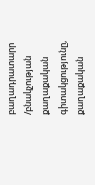բաղադրատարր /բնակչության քաղաքական գիտակցությունը, քաղաքական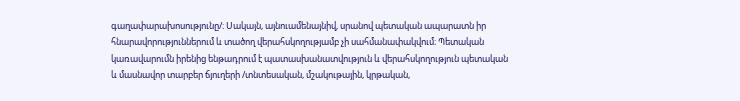գաղափարախոսությունը/։ Սակայն, այնուամենայնիվ, սրանով պետական ապարատն իր հնարավորություններում և տածող վերահսկողությամբ չի սահմանափակվում։ Պետական կառավարումն իրենից ենթադրում է պատասխանատվություն և վերահսկողություն պետական և մասնավոր տարբեր ճյուղերի /տնտեսական, մշակութային, կրթական,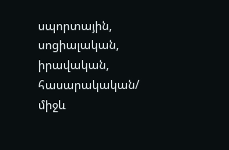սպորտային, սոցիալական, իրավական, հասարակական/ միջև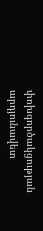փոխգործակցության արդյունավետ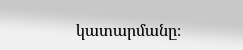կատարմանը։